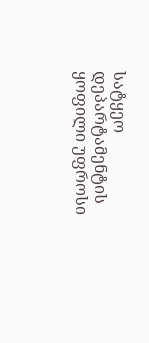სატყეო დეპარტამენტის ყოფილი უფროსი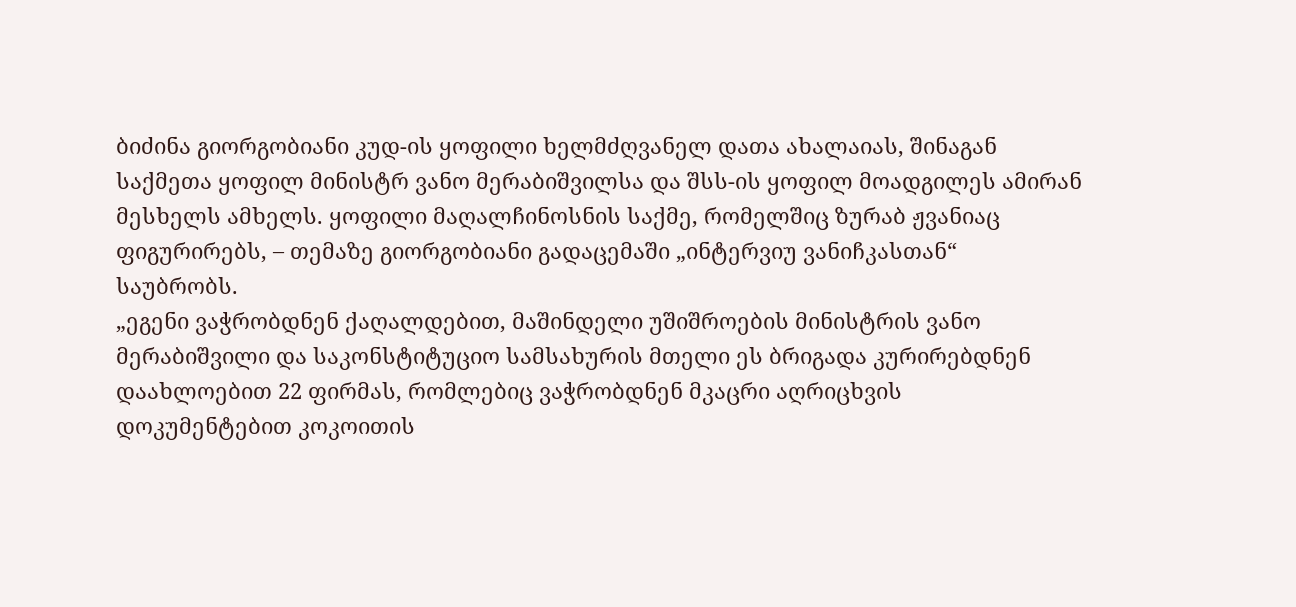ბიძინა გიორგობიანი კუდ-ის ყოფილი ხელმძღვანელ დათა ახალაიას, შინაგან საქმეთა ყოფილ მინისტრ ვანო მერაბიშვილსა და შსს-ის ყოფილ მოადგილეს ამირან მესხელს ამხელს. ყოფილი მაღალჩინოსნის საქმე, რომელშიც ზურაბ ჟვანიაც ფიგურირებს, – თემაზე გიორგობიანი გადაცემაში „ინტერვიუ ვანიჩკასთან“ საუბრობს.
„ეგენი ვაჭრობდნენ ქაღალდებით, მაშინდელი უშიშროების მინისტრის ვანო მერაბიშვილი და საკონსტიტუციო სამსახურის მთელი ეს ბრიგადა კურირებდნენ დაახლოებით 22 ფირმას, რომლებიც ვაჭრობდნენ მკაცრი აღრიცხვის დოკუმენტებით კოკოითის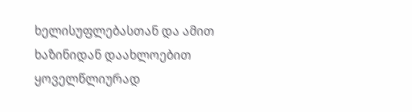ხელისუფლებასთან და ამით ხაზინიდან დაახლოებით ყოველწლიურად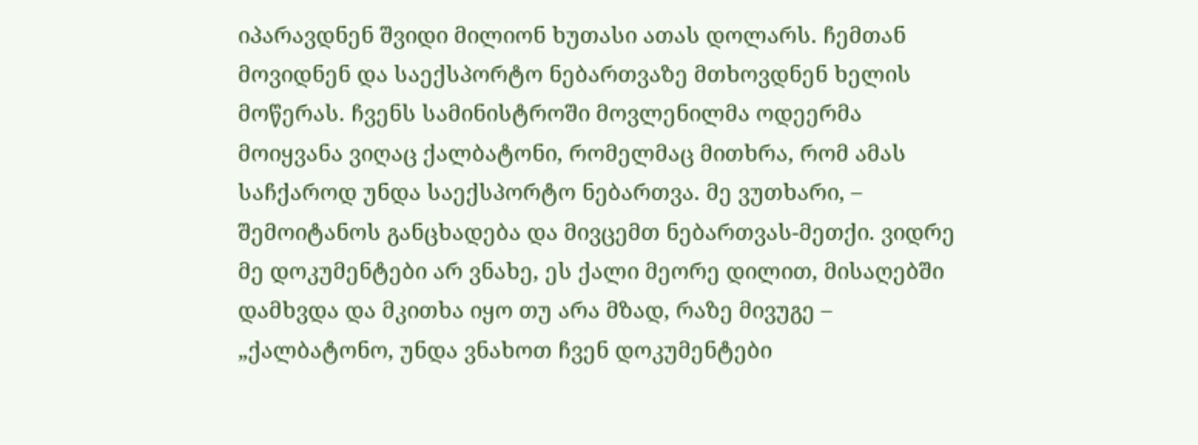იპარავდნენ შვიდი მილიონ ხუთასი ათას დოლარს. ჩემთან მოვიდნენ და საექსპორტო ნებართვაზე მთხოვდნენ ხელის მოწერას. ჩვენს სამინისტროში მოვლენილმა ოდეერმა მოიყვანა ვიღაც ქალბატონი, რომელმაც მითხრა, რომ ამას საჩქაროდ უნდა საექსპორტო ნებართვა. მე ვუთხარი, – შემოიტანოს განცხადება და მივცემთ ნებართვას-მეთქი. ვიდრე მე დოკუმენტები არ ვნახე, ეს ქალი მეორე დილით, მისაღებში დამხვდა და მკითხა იყო თუ არა მზად, რაზე მივუგე – „ქალბატონო, უნდა ვნახოთ ჩვენ დოკუმენტები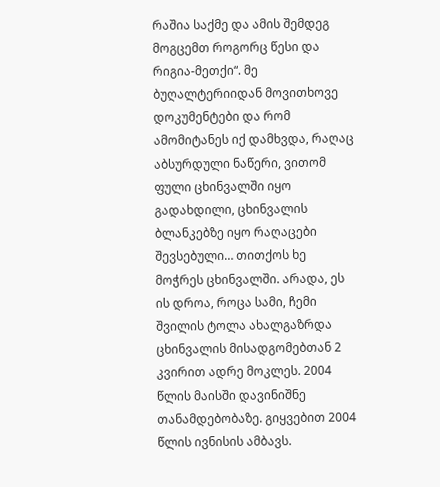რაშია საქმე და ამის შემდეგ მოგცემთ როგორც წესი და რიგია-მეთქი“. მე ბუღალტერიიდან მოვითხოვე დოკუმენტები და რომ ამომიტანეს იქ დამხვდა, რაღაც აბსურდული ნაწერი, ვითომ ფული ცხინვალში იყო გადახდილი, ცხინვალის ბლანკებზე იყო რაღაცები შევსებული… თითქოს ხე მოჭრეს ცხინვალში. არადა, ეს ის დროა, როცა სამი, ჩემი შვილის ტოლა ახალგაზრდა ცხინვალის მისადგომებთან 2 კვირით ადრე მოკლეს. 2004 წლის მაისში დავინიშნე თანამდებობაზე. გიყვებით 2004 წლის ივნისის ამბავს.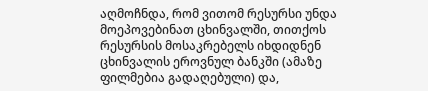აღმოჩნდა, რომ ვითომ რესურსი უნდა მოეპოვებინათ ცხინვალში, თითქოს რესურსის მოსაკრებელს იხდიდნენ ცხინვალის ეროვნულ ბანკში (ამაზე ფილმებია გადაღებული) და,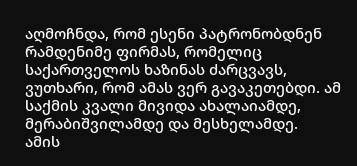აღმოჩნდა, რომ ესენი პატრონობდნენ რამდენიმე ფირმას, რომელიც საქართველოს ხაზინას ძარცვავს, ვუთხარი, რომ ამას ვერ გავაკეთებდი. ამ საქმის კვალი მივიდა ახალაიამდე, მერაბიშვილამდე და მესხელამდე.
ამის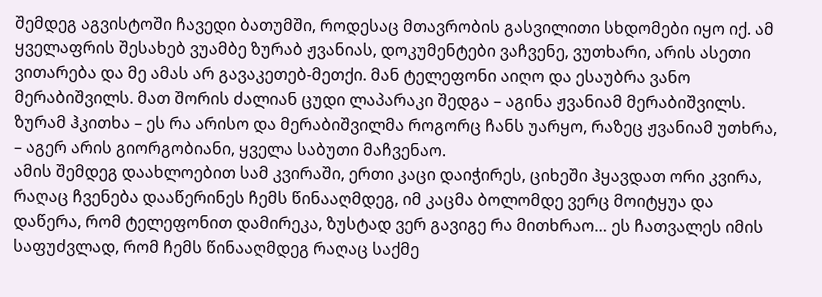შემდეგ აგვისტოში ჩავედი ბათუმში, როდესაც მთავრობის გასვილითი სხდომები იყო იქ. ამ ყველაფრის შესახებ ვუამბე ზურაბ ჟვანიას, დოკუმენტები ვაჩვენე, ვუთხარი, არის ასეთი ვითარება და მე ამას არ გავაკეთებ-მეთქი. მან ტელეფონი აიღო და ესაუბრა ვანო მერაბიშვილს. მათ შორის ძალიან ცუდი ლაპარაკი შედგა – აგინა ჟვანიამ მერაბიშვილს. ზურამ ჰკითხა – ეს რა არისო და მერაბიშვილმა როგორც ჩანს უარყო, რაზეც ჟვანიამ უთხრა, – აგერ არის გიორგობიანი, ყველა საბუთი მაჩვენაო.
ამის შემდეგ დაახლოებით სამ კვირაში, ერთი კაცი დაიჭირეს, ციხეში ჰყავდათ ორი კვირა, რაღაც ჩვენება დააწერინეს ჩემს წინააღმდეგ, იმ კაცმა ბოლომდე ვერც მოიტყუა და დაწერა, რომ ტელეფონით დამირეკა, ზუსტად ვერ გავიგე რა მითხრაო… ეს ჩათვალეს იმის საფუძვლად, რომ ჩემს წინააღმდეგ რაღაც საქმე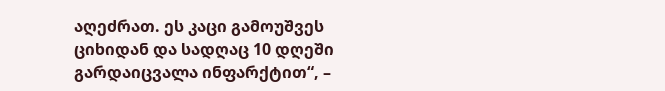აღეძრათ. ეს კაცი გამოუშვეს ციხიდან და სადღაც 10 დღეში გარდაიცვალა ინფარქტით“, –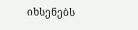იხსენებს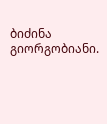ბიძინა გიორგობიანი.